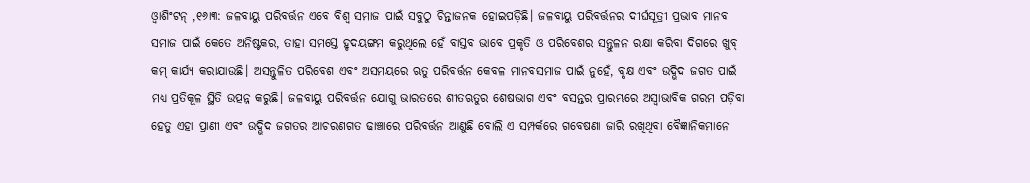ଓ୍ବାଶିଂଟନ୍ ,୧୬ା୩: ଜଳବାୟୁ ପରିବର୍ତ୍ତନ ଏବେ ବିଶ୍ୱ ସମାଜ ପାଇଁ ସବୁଠୁ ଚିନ୍ତାଜନକ ହୋଇପଡ଼ିଛି। ଜଳବାୟୁ ପରିବର୍ତ୍ତନର ଦୀର୍ଘସୂତ୍ରୀ ପ୍ରଭାବ ମାନବ ସମାଜ ପାଇଁ କେତେ ଅନିଷ୍ଟକର, ତାହା ସମସ୍ତେ ହୃଦୟଙ୍ଗମ କରୁଥିଲେ ହେଁ ବାସ୍ତବ ଭାବେ ପ୍ରକୃତି ଓ ପରିବେଶର ସନ୍ତୁଳନ ରକ୍ଷା କରିବା ଦିଗରେ ଖୁବ୍ କମ୍ କାର୍ଯ୍ୟ କରାଯାଉଛି। ଅସନ୍ତୁଳିତ ପରିବେଶ ଏବଂ ଅସମୟରେ ଋତୁ ପରିବର୍ତ୍ତନ କେବଳ ମାନବସମାଜ ପାଇଁ ନୁହେଁ, ବୃକ୍ଷ ଏବଂ ଉଦ୍ଭିଦ ଜଗତ ପାଇଁ ମଧ୍ୟ ପ୍ରତିକୂଳ ସ୍ଥିତି ଉତ୍ପନ୍ନ କରୁଛି। ଜଳବାୟୁ ପରିବର୍ତ୍ତନ ଯୋଗୁ ଭାରତରେ ଶୀତଋତୁର ଶେଷଭାଗ ଏବଂ ବସନ୍ତର ପ୍ରାରମ୍ଭରେ ଅସ୍ବାଭାବିକ ଗରମ ପଡ଼ିବା ହେତୁ ଏହା ପ୍ରାଣୀ ଏବଂ ଉଦ୍ଭିଦ ଜଗତର ଆଚରଣଗତ ଢାଞ୍ଚାରେ ପରିବର୍ତ୍ତନ ଆଣୁଛି ବୋଲି ଏ ସମ୍ପର୍କରେ ଗବେଷଣା ଜାରି ରଖିଥିବା ବୈଜ୍ଞାନିକମାନେ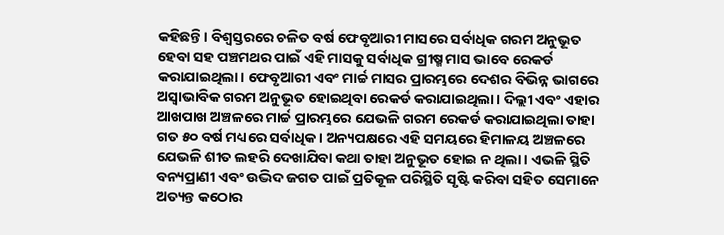କହିଛନ୍ତି। ବିଶ୍ୱସ୍ତରରେ ଚଳିତ ବର୍ଷ ଫେବୃଆରୀ ମାସରେ ସର୍ବାଧିକ ଗରମ ଅନୁଭୂତ ହେବା ସହ ପଞ୍ଚମଥର ପାଇଁ ଏହି ମାସକୁ ସର୍ବାଧିକ ଗ୍ରୀଷ୍ମ ମାସ ଭାବେ ରେକର୍ଡ କରାଯାଇଥିଲା। ଫେବୃଆରୀ ଏବଂ ମାର୍ଚ୍ଚ ମାସର ପ୍ରାରମ୍ଭରେ ଦେଶର ବିଭିନ୍ନ ଭାଗରେ ଅସ୍ବାଭାବିକ ଗରମ ଅନୁଭୂତ ହୋଇଥିବା ରେକର୍ଡ କରାଯାଇଥିଲା। ଦିଲ୍ଲୀ ଏବଂ ଏହାର ଆଖପାଖ ଅଞ୍ଚଳରେ ମାର୍ଚ୍ଚ ପ୍ରାରମ୍ଭରେ ଯେଭଳି ଗରମ ରେକର୍ଡ କରାଯାଇଥିଲା ତାହା ଗତ ୫୦ ବର୍ଷ ମଧ୍ୟରେ ସର୍ବାଧିକ। ଅନ୍ୟପକ୍ଷରେ ଏହି ସମୟରେ ହିମାଳୟ ଅଞ୍ଚଳରେ ଯେଭଳି ଶୀତ ଲହରି ଦେଖାଯିବା କଥା ତାହା ଅନୁଭୂତ ହୋଇ ନ ଥିଲା। ଏଭଳି ସ୍ଥିତି ବନ୍ୟପ୍ରାଣୀ ଏବଂ ଉଦ୍ଭିଦ ଜଗତ ପାଇଁ ପ୍ରତିକୂଳ ପରିସ୍ଥିତି ସୃଷ୍ଟି କରିବା ସହିତ ସେମାନେ ଅତ୍ୟନ୍ତ କଠୋର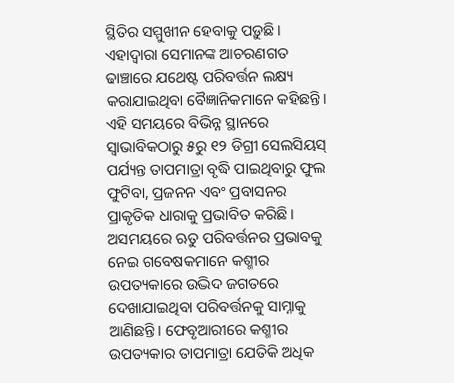ସ୍ଥିତିର ସମ୍ମୁଖୀନ ହେବାକୁ ପଡ଼ୁଛି। ଏହାଦ୍ୱାରା ସେମାନଙ୍କ ଆଚରଣଗତ ଢାଞ୍ଚାରେ ଯଥେଷ୍ଟ ପରିବର୍ତ୍ତନ ଲକ୍ଷ୍ୟ କରାଯାଇଥିବା ବୈଜ୍ଞାନିକମାନେ କହିଛନ୍ତି। ଏହି ସମୟରେ ବିଭିନ୍ନ ସ୍ଥାନରେ ସ୍ବାଭାବିକଠାରୁ ୫ରୁ ୧୨ ଡିଗ୍ରୀ ସେଲସିୟସ୍ ପର୍ଯ୍ୟନ୍ତ ତାପମାତ୍ରା ବୃଦ୍ଧି ପାଇଥିବାରୁ ଫୁଲ ଫୁଟିବା, ପ୍ରଜନନ ଏବଂ ପ୍ରବାସନର ପ୍ରାକୃତିକ ଧାରାକୁ ପ୍ରଭାବିତ କରିଛି। ଅସମୟରେ ଋତୁ ପରିବର୍ତ୍ତନର ପ୍ରଭାବକୁ ନେଇ ଗବେଷକମାନେ କଶ୍ମୀର ଉପତ୍ୟକାରେ ଉଦ୍ଭିଦ ଜଗତରେ ଦେଖାଯାଇଥିବା ପରିବର୍ତ୍ତନକୁ ସାମ୍ନାକୁ ଆଣିଛନ୍ତି। ଫେବୃଆରୀରେ କଶ୍ମୀର ଉପତ୍ୟକାର ତାପମାତ୍ରା ଯେତିକି ଅଧିକ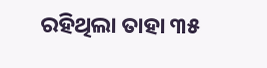ରହିଥିଲା ତାହା ୩୫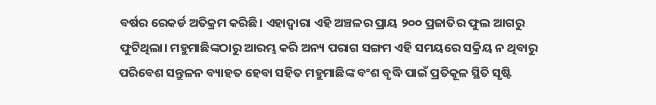ବର୍ଷର ରେକର୍ଡ ଅତିକ୍ରମ କରିଛି। ଏହାଦ୍ୱାରା ଏହି ଅଞ୍ଚଳର ପ୍ରାୟ ୨୦୦ ପ୍ରଜାତିର ଫୁଲ ଆଗରୁ ଫୁଟିଥିଲା। ମହୁମାଛିଙ୍କଠାରୁ ଆରମ୍ଭ କରି ଅନ୍ୟ ପରାଗ ସଙ୍ଗମ ଏହି ସମୟରେ ସକ୍ରିୟ ନ ଥିବାରୁ ପରିବେଶ ସନ୍ତୁଳନ ବ୍ୟାହତ ହେବା ସହିତ ମହୁମାଛିଙ୍କ ବଂଶ ବୃଦ୍ଧି ପାଇଁ ପ୍ରତିକୂଳ ସ୍ଥିତି ସୃଷ୍ଟି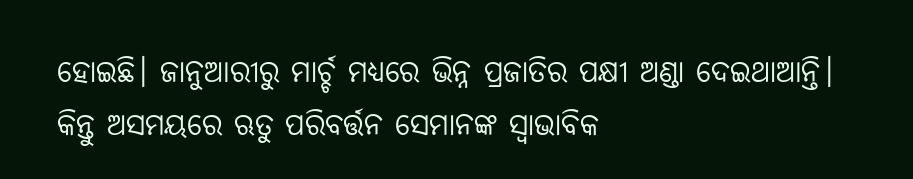ହୋଇଛି। ଜାନୁଆରୀରୁ ମାର୍ଚ୍ଚ ମଧ୍ୟରେ ଭିନ୍ନ ପ୍ରଜାତିର ପକ୍ଷୀ ଅଣ୍ଡା ଦେଇଥାଆନ୍ତି। କିନ୍ତୁ ଅସମୟରେ ଋତୁ ପରିବର୍ତ୍ତନ ସେମାନଙ୍କ ସ୍ବାଭାବିକ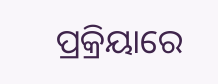ପ୍ରକ୍ରିୟାରେ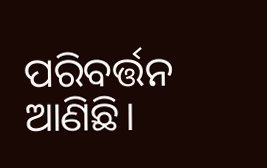ପରିବର୍ତ୍ତନ ଆଣିଛି।